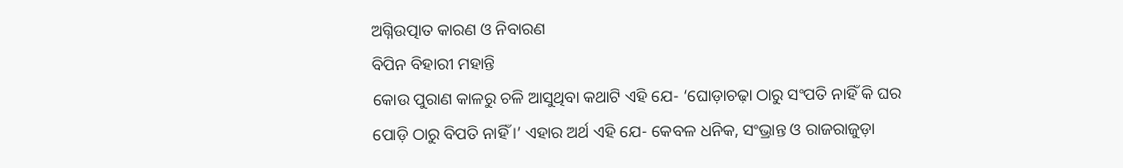ଅଗ୍ନିଉତ୍ପାତ କାରଣ ଓ ନିବାରଣ
ବିପିନ ବିହାରୀ ମହାନ୍ତି
କୋଉ ପୁରାଣ କାଳରୁ ଚଳି ଆସୁଥିବା କଥାଟି ଏହି ଯେ- ‘ଘୋଡ଼ାଚଢ଼ା ଠାରୁ ସଂପତି ନାହିଁ କି ଘର ପୋଡ଼ି ଠାରୁ ବିପତି ନାହିଁ ।’ ଏହାର ଅର୍ଥ ଏହି ଯେ- କେବଳ ଧନିକ, ସଂଭ୍ରାନ୍ତ ଓ ରାଜରାଜୁଡ଼ା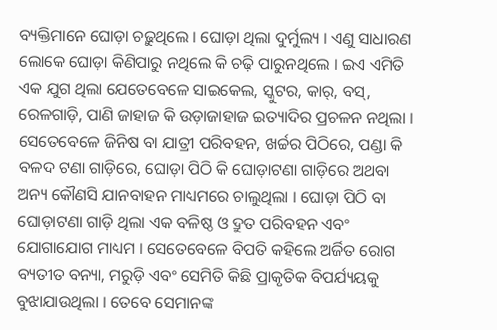ବ୍ୟକ୍ତିମାନେ ଘୋଡ଼ା ଚଢ଼ୁଥିଲେ । ଘୋଡ଼ା ଥିଲା ଦୁର୍ମୁଲ୍ୟ । ଏଣୁ ସାଧାରଣ ଲୋକେ ଘୋଡ଼ା କିଣିପାରୁ ନଥିଲେ କି ଚଢ଼ି ପାରୁନଥିଲେ । ଇଏ ଏମିତି ଏକ ଯୁଗ ଥିଲା ଯେତେବେଳେ ସାଇକେଲ, ସ୍କୁଟର, କାର୍, ବସ୍, ରେଳଗାଡ଼ି, ପାଣି ଜାହାଜ କି ଉଡ଼ାଜାହାଜ ଇତ୍ୟାଦିର ପ୍ରଚଳନ ନଥିଲା । ସେତେବେଳେ ଜିନିଷ ବା ଯାତ୍ରୀ ପରିବହନ, ଖର୍ଚ୍ଚର ପିଠିରେ, ପଣ୍ଡା କି ବଳଦ ଟଣା ଗାଡ଼ିରେ, ଘୋଡ଼ା ପିଠି କି ଘୋଡ଼ାଟଣା ଗାଡ଼ିରେ ଅଥବା ଅନ୍ୟ କୌଣସି ଯାନବାହନ ମାଧ୍ୟମରେ ଚାଲୁଥିଲା । ଘୋଡ଼ା ପିଠି ବା ଘୋଡ଼ାଟଣା ଗାଡ଼ି ଥିଲା ଏକ ବଳିଷ୍ଠ ଓ ଦ୍ରୁତ ପରିବହନ ଏବଂ ଯୋଗାଯୋଗ ମାଧ୍ୟମ । ସେତେବେଳେ ବିପତି କହିଲେ ଅର୍ଜିତ ରୋଗ ବ୍ୟତୀତ ବନ୍ୟା, ମରୁଡ଼ି ଏବଂ ସେମିତି କିଛି ପ୍ରାକୃତିକ ବିପର୍ଯ୍ୟୟକୁ ବୁଝାଯାଉଥିଲା । ତେବେ ସେମାନଙ୍କ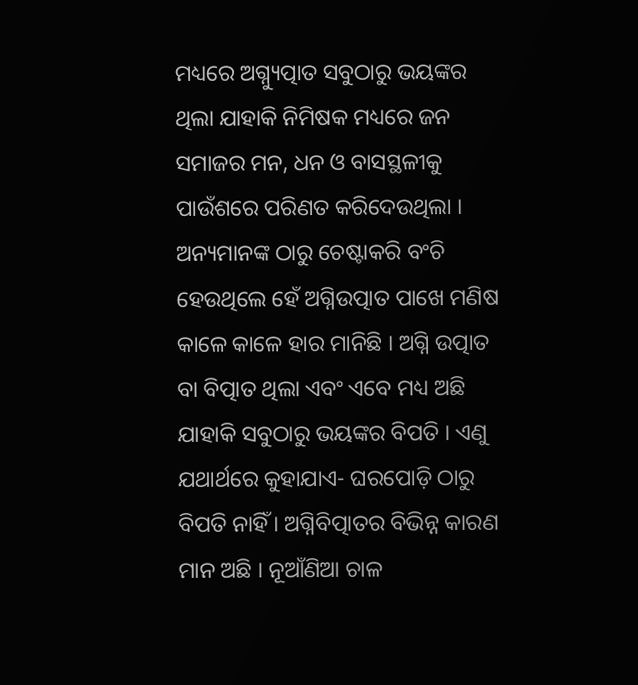ମଧ୍ୟରେ ଅଗ୍ନ୍ୟୁତ୍ପାତ ସବୁଠାରୁ ଭୟଙ୍କର ଥିଲା ଯାହାକି ନିମିଷକ ମଧ୍ୟରେ ଜନ ସମାଜର ମନ, ଧନ ଓ ବାସସ୍ଥଳୀକୁ ପାଉଁଶରେ ପରିଣତ କରିଦେଉଥିଲା । ଅନ୍ୟମାନଙ୍କ ଠାରୁ ଚେଷ୍ଟାକରି ବଂଚି ହେଉଥିଲେ ହେଁ ଅଗ୍ନିଉତ୍ପାତ ପାଖେ ମଣିଷ କାଳେ କାଳେ ହାର ମାନିଛି । ଅଗ୍ନି ଉତ୍ପାତ ବା ବିତ୍ପାତ ଥିଲା ଏବଂ ଏବେ ମଧ୍ୟ ଅଛି ଯାହାକି ସବୁଠାରୁ ଭୟଙ୍କର ବିପତି । ଏଣୁ ଯଥାର୍ଥରେ କୁହାଯାଏ- ଘରପୋଡ଼ି ଠାରୁ ବିପତି ନାହିଁ । ଅଗ୍ନିବିତ୍ପାତର ବିଭିନ୍ନ କାରଣ ମାନ ଅଛି । ନୂଆଁଣିଆ ଚାଳ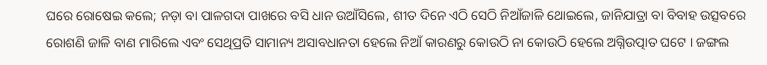ଘରେ ରୋଷେଇ କଲେ; ନଡ଼ା ବା ପାଳଗଦା ପାଖରେ ବସି ଧାନ ଉଆଁସିଲେ, ଶୀତ ଦିନେ ଏଠି ସେଠି ନିଆଁଜାଳି ଥୋଇଲେ, ଜାନିଯାତ୍ରା ବା ବିବାହ ଉତ୍ସବରେ ରୋଶଣି ଜାଳି ବାଣ ମାରିଲେ ଏବଂ ସେଥିପ୍ରତି ସାମାନ୍ୟ ଅସାବଧାନତା ହେଲେ ନିଆଁ କାରଣରୁ କୋଉଠି ନା କୋଉଠି ହେଲେ ଅଗ୍ନିଉତ୍ପାତ ଘଟେ । ଜଙ୍ଗଲ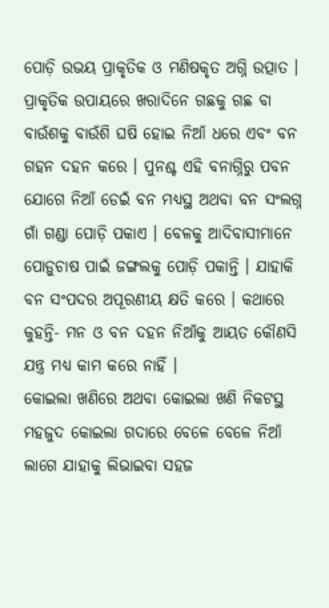ପୋଡ଼ି ଉଭୟ ପ୍ରାକୃତିକ ଓ ମଣିଷକୃତ ଅଗ୍ନି ଉତ୍ପାତ । ପ୍ରାକୃତିକ ଉପାୟରେ ଖରାଦିନେ ଗଛକୁ ଗଛ ବା ବାଉଁଶକୁ ବାଉଁଶି ଘଷି ହୋଇ ନିଆଁ ଧରେ ଏବଂ ବନ ଗହନ ଦହନ କରେ । ପୁନଶ୍ଚ ଏହି ବନାଗ୍ନିରୁ ପବନ ଯୋଗେ ନିଆଁ ଡେଇଁ ବନ ମଧ୍ୟସ୍ଥ ଅଥବା ବନ ସଂଲଗ୍ନ ଗାଁ ଗଣ୍ଡା ପୋଡ଼ି ପକାଏ । ବେଳକୁ ଆଦିବାସୀମାନେ ପୋଡ଼ୁଚାଷ ପାଇଁ ଜଙ୍ଗଲକୁ ପୋଡ଼ି ପକାନ୍ତି । ଯାହାକି ବନ ସଂପଦର ଅପୂରଣୀୟ କ୍ଷତି କରେ । କଥାରେ କୁହନ୍ତି- ମନ ଓ ବନ ଦହନ ନିଆଁକୁ ଆୟତ କୌଣସି ଯନ୍ତ୍ର ମଧ୍ୟ କାମ କରେ ନାହିଁ ।
କୋଇଲା ଖଣିରେ ଅଥବା କୋଇଲା ଖଣି ନିକଟସ୍ଥ ମହଜୁଦ କୋଇଲା ଗଦାରେ ବେଳେ ବେଳେ ନିଆଁ ଲାଗେ ଯାହାକୁ ଲିଭାଇବା ସହଜ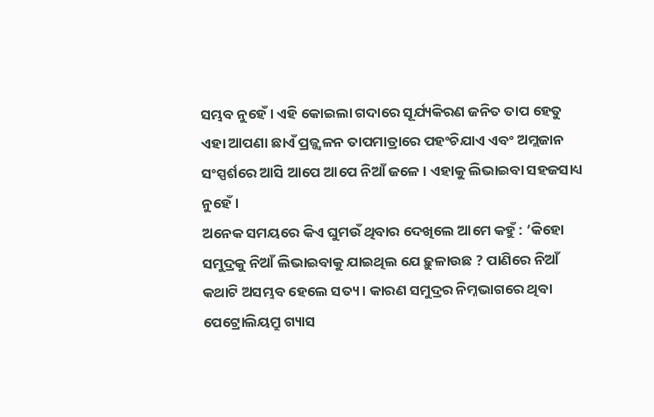ସମ୍ଭବ ନୁହେଁ । ଏହି କୋଇଲା ଗଦାରେ ସୂର୍ଯ୍ୟକିରଣ ଜନିତ ତାପ ହେତୁ ଏହା ଆପଣା ଛାଏଁ ପ୍ରଜ୍ଜ୍ୱଳନ ତାପମାତ୍ରାରେ ପହଂଚିଯାଏ ଏବଂ ଅମ୍ଲଜାନ ସଂସ୍ପର୍ଶରେ ଆସି ଆପେ ଆପେ ନିଆଁ ଜଳେ । ଏହାକୁ ଲିଭାଇବା ସହଜସାଧ୍ୟ ନୁହେଁ ।
ଅନେକ ସମୟରେ କିଏ ଘୁମଉଁ ଥିବାର ଦେଖିଲେ ଆମେ କହୁଁ : ‘କିହୋ ସମୁଦ୍ରକୁ ନିଆଁ ଲିଭାଇବାକୁ ଯାଇଥିଲ ଯେ ଢ଼ୁଳାଉଛ ? ପାଣିରେ ନିଆଁ କଥାଟି ଅସମ୍ଭବ ହେଲେ ସତ୍ୟ । କାରଣ ସମୁଦ୍ରର ନିମ୍ନଭାଗରେ ଥିବା ପେଟ୍ରୋଲିୟମ୍ରୁ ଗ୍ୟାସ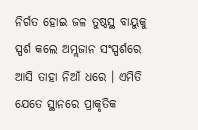ନିର୍ଗତ ହୋଇ ଜଳ ତୁଷ୍ଠସ୍ଥ ବାୟୁକୁ ସ୍ପର୍ଶ କଲେ ଅମ୍ଲଜାନ ସଂସ୍ପର୍ଶରେ ଆସି ତାହା ନିଆଁ ଧରେ । ଏମିତି ଯେତେ ସ୍ଥାନରେ ପ୍ରାକୃତିକ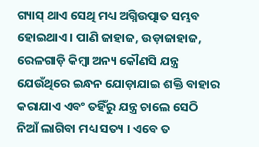ଗ୍ୟାସ୍ ଥାଏ ସେଥି ମଧ୍ୟ ଅଗ୍ନିଉତ୍ପାତ ସମ୍ଭବ ହୋଇଥାଏ । ପାଣି ଜାହାଜ, ଉଡ଼ାଜାହାଜ, ରେଳଗାଡ଼ି କିମ୍ବା ଅନ୍ୟ କୌଣସି ଯନ୍ତ୍ର ଯେଉଁଥିରେ ଇନ୍ଧନ ଯୋଡ଼ାଯାଇ ଶକ୍ତି ବାହାର କରାଯାଏ ଏବଂ ତହିଁରୁ ଯନ୍ତ୍ର ଚାଲେ ସେଠି ନିଆଁ ଲାଗିବା ମଧ୍ୟ ସତ୍ୟ । ଏବେ ତ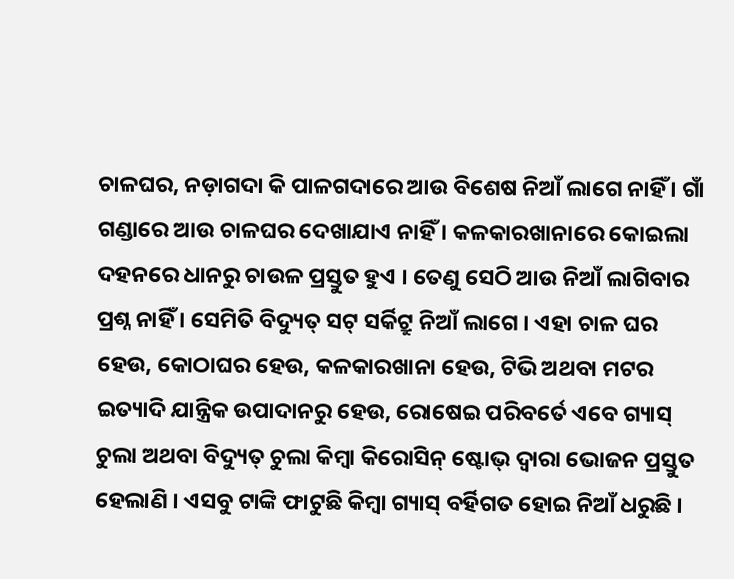ଚାଳଘର, ନଡ଼ାଗଦା କି ପାଳଗଦାରେ ଆଉ ବିଶେଷ ନିଆଁ ଲାଗେ ନାହିଁ । ଗାଁ ଗଣ୍ଡାରେ ଆଉ ଚାଳଘର ଦେଖାଯାଏ ନାହିଁ । କଳକାରଖାନାରେ କୋଇଲା ଦହନରେ ଧାନରୁ ଚାଉଳ ପ୍ରସ୍ତୁତ ହୁଏ । ତେଣୁ ସେଠି ଆଉ ନିଆଁ ଲାଗିବାର ପ୍ରଶ୍ନ ନାହିଁ । ସେମିତି ବିଦ୍ୟୁତ୍ ସଟ୍ ସର୍କିଟ୍ରୁ ନିଆଁ ଲାଗେ । ଏହା ଚାଳ ଘର ହେଉ, କୋଠାଘର ହେଉ, କଳକାରଖାନା ହେଉ, ଟିଭି ଅଥବା ମଟର ଇତ୍ୟାଦି ଯାନ୍ତ୍ରିକ ଉପାଦାନରୁ ହେଉ, ରୋଷେଇ ପରିବର୍ତେ ଏବେ ଗ୍ୟାସ୍ ଚୁଲା ଅଥବା ବିଦ୍ୟୁତ୍ ଚୁଲା କିମ୍ବା କିରୋସିନ୍ ଷ୍ଟୋଭ୍ ଦ୍ୱାରା ଭୋଜନ ପ୍ରସ୍ତୁତ ହେଲାଣି । ଏସବୁ ଟାଙ୍କି ଫାଟୁଛି କିମ୍ବା ଗ୍ୟାସ୍ ବର୍ହିଗତ ହୋଇ ନିଆଁ ଧରୁଛି ।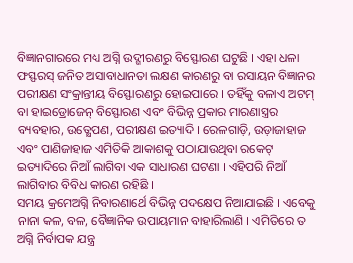ବିଜ୍ଞାନଗାରରେ ମଧ୍ୟ ଅଗ୍ନି ଉଦ୍ଗୀରଣରୁ ବିସ୍ଫୋରଣ ଘଟୁଛି । ଏହା ଧଳା ଫସ୍ଫରସ୍ ଜନିତ ଅସାବାଧାନତା ଲକ୍ଷଣ କାରଣରୁ ବା ରସାୟନ ବିଜ୍ଞାନର ପରୀକ୍ଷଣ ସଂକ୍ରାନ୍ତୀୟ ବିସ୍ଫୋରଣରୁ ହୋଇପାରେ । ତହିଁକୁ ବଳାଏ ଅଟମ୍ ବା ହାଇଡ୍ରୋଜେନ୍ ବିସ୍ଫୋରଣ ଏବଂ ବିଭିନ୍ନ ପ୍ରକାର ମାରଣାସ୍ତ୍ରର ବ୍ୟବହାର, ଉତ୍କ୍ଷେପଣ, ପରୀକ୍ଷଣ ଇତ୍ୟାଦି । ରେଳଗାଡ଼ି, ଉଡ଼ାଜାହାଜ ଏବଂ ପାଣିଜାହାଜ ଏମିତିକି ଆକାଶକୁ ପଠାଯାଉଥିବା ରକେଟ୍ ଇତ୍ୟାଦିରେ ନିଆଁ ଲାଗିବା ଏକ ସାଧାରଣ ଘଟଣା । ଏହିପରି ନିଆଁ ଲାଗିବାର ବିବିଧ କାରଣ ରହିଛି ।
ସମୟ କ୍ରମେଅଗ୍ନି ନିବାରଣାର୍ଥେ ବିଭିନ୍ନ ପଦକ୍ଷେପ ନିଆଯାଇଛି । ଏବେକୁ ନାନା କଳ, ବଳ, ବୈଜ୍ଞାନିକ ଉପାୟମାନ ବାହାରିଲାଣି । ଏମିତିରେ ତ ଅଗ୍ନି ନିର୍ବାପକ ଯନ୍ତ୍ର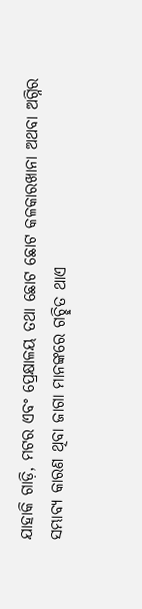ଯାହାକି ଗାଡ଼ି, ମଟର ଏବଂ ପ୍ରେକ୍ଷାଳୟ ତଥା ଛୋଟ ଛୋଟ କଳକାରଖାନା ଅଥବା ଅଗ୍ନିର ସମ୍ଭାବ୍ୟ କାରଣ ଥିବା ଜାଗା ମାନଙ୍କରେ ଗଚ୍ଛିତ ଥାଏ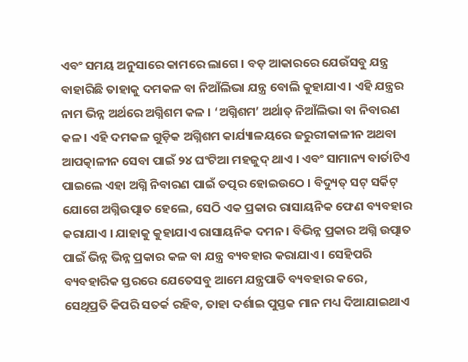ଏବଂ ସମୟ ଅନୁସାରେ କାମରେ ଲାଗେ । ବଡ଼ ଆକାରରେ ଯେଉଁସବୁ ଯନ୍ତ୍ର ବାହାରିଛି ତାହାକୁ ଦମକଳ ବା ନିଆଁଲିଭା ଯନ୍ତ୍ର ବୋଲି କୁହାଯାଏ । ଏହି ଯନ୍ତ୍ରର ନାମ ଭିନ୍ନ ଅର୍ଥରେ ଅଗ୍ନିଶମ କଳ । ‘ଅଗ୍ନିଶମ’ ଅର୍ଥାତ୍ ନିଆଁଲିଭା ବା ନିବାରଣ କଳ । ଏହି ଦମକଳ ଗୁଡ଼ିକ ଅଗ୍ନିଶମ କାର୍ଯ୍ୟାଳୟରେ ଜରୁରୀକାଳୀନ ଅଥବା ଆପତ୍କାଳୀନ ସେବା ପାଇଁ ୨୪ ଘଂଟିଆ ମହଜୁଦ୍ ଥାଏ । ଏବଂ ସାମାନ୍ୟ ବାର୍ତାଟିଏ ପାଇଲେ ଏହା ଅଗ୍ନି ନିବାରଣ ପାଇଁ ତତ୍ପର ହୋଇଉଠେ । ବିଦ୍ୟୁତ୍ ସଟ୍ ସର୍କିଟ୍ ଯୋଗେ ଅଗ୍ନିଉତ୍ପାତ ହେଲେ, ସେଠି ଏକ ପ୍ରକାର ରାସାୟନିକ ଫେଣ ବ୍ୟବହାର କରାଯାଏ । ଯାହାକୁ କୁହାଯାଏ ରାସାୟନିକ ଦମନ । ବିଭିନ୍ନ ପ୍ରକାର ଅଗ୍ନି ଉତ୍ପାତ ପାଇଁ ଭିନ୍ନ ଭିନ୍ନ ପ୍ରକାର କଳ ବା ଯନ୍ତ୍ର ବ୍ୟବହାର କରାଯାଏ । ସେହିପରି ବ୍ୟବହାରିକ ସ୍ତରରେ ଯେତେସବୁ ଆମେ ଯନ୍ତ୍ରପାତି ବ୍ୟବହାର କରେ, ସେଥିପ୍ରତି କିପରି ସତର୍କ ରହିବ, ତାହା ଦର୍ଶାଇ ପୁସ୍ତକ ମାନ ମଧ୍ୟ ଦିଆଯାଇଥାଏ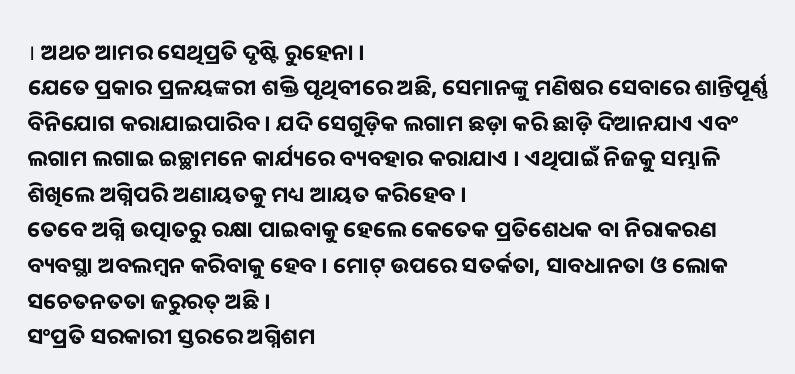। ଅଥଚ ଆମର ସେଥିପ୍ରତି ଦୃଷ୍ଟି ରୁହେନା ।
ଯେତେ ପ୍ରକାର ପ୍ରଳୟଙ୍କରୀ ଶକ୍ତି ପୃଥିବୀରେ ଅଛି, ସେମାନଙ୍କୁ ମଣିଷର ସେବାରେ ଶାନ୍ତିପୂର୍ଣ୍ଣ ବିନିଯୋଗ କରାଯାଇପାରିବ । ଯଦି ସେଗୁଡ଼ିକ ଲଗାମ ଛଡ଼ା କରି ଛାଡ଼ି ଦିଆନଯାଏ ଏବଂ ଲଗାମ ଲଗାଇ ଇଚ୍ଛାମନେ କାର୍ଯ୍ୟରେ ବ୍ୟବହାର କରାଯାଏ । ଏଥିପାଇଁ ନିଜକୁ ସମ୍ଭାଳି ଶିଖିଲେ ଅଗ୍ନିପରି ଅଣାୟତକୁ ମଧ୍ୟ ଆୟତ କରିହେବ ।
ତେବେ ଅଗ୍ନି ଉତ୍ପାତରୁ ରକ୍ଷା ପାଇବାକୁ ହେଲେ କେତେକ ପ୍ରତିଶେଧକ ବା ନିରାକରଣ ବ୍ୟବସ୍ଥା ଅବଲମ୍ବନ କରିବାକୁ ହେବ । ମୋଟ୍ ଉପରେ ସତର୍କତା, ସାବଧାନତା ଓ ଲୋକ ସଚେତନତତା ଜରୁରତ୍ ଅଛି ।
ସଂପ୍ରତି ସରକାରୀ ସ୍ତରରେ ଅଗ୍ନିଶମ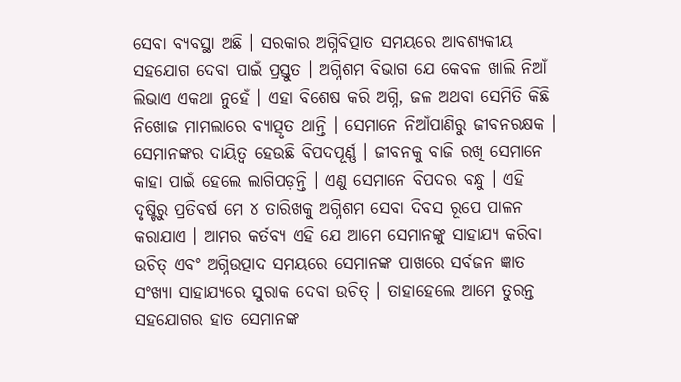ସେବା ବ୍ୟବସ୍ଥା ଅଛି । ସରକାର ଅଗ୍ନିବିତ୍ପାତ ସମୟରେ ଆବଶ୍ୟକୀୟ ସହଯୋଗ ଦେବା ପାଇଁ ପ୍ରସ୍ତୁତ । ଅଗ୍ନିଶମ ବିଭାଗ ଯେ କେବଳ ଖାଲି ନିଆଁ ଲିଭାଏ ଏକଥା ନୁହେଁ । ଏହା ବିଶେଷ କରି ଅଗ୍ନି, ଜଳ ଅଥବା ସେମିତି କିଛି ନିଖୋଜ ମାମଲାରେ ବ୍ୟାତ୍ପୃତ ଥାନ୍ତି । ସେମାନେ ନିଆଁପାଣିରୁ ଜୀବନରକ୍ଷକ । ସେମାନଙ୍କର ଦାୟିତ୍ୱ ହେଉଛି ବିପଦପୂର୍ଣ୍ଣ । ଜୀବନକୁ ବାଜି ରଖି ସେମାନେ କାହା ପାଇଁ ହେଲେ ଲାଗିପଡ଼ନ୍ତି । ଏଣୁ ସେମାନେ ବିପଦର ବନ୍ଧୁ । ଏହି ଦୃଷ୍ଟିରୁ ପ୍ରତିବର୍ଷ ମେ ୪ ତାରିଖକୁ ଅଗ୍ନିଶମ ସେବା ଦିବସ ରୂପେ ପାଳନ କରାଯାଏ । ଆମର କର୍ତବ୍ୟ ଏହି ଯେ ଆମେ ସେମାନଙ୍କୁ ସାହାଯ୍ୟ କରିବା ଉଚିତ୍ ଏବଂ ଅଗ୍ନିଉତ୍ପାଦ ସମୟରେ ସେମାନଙ୍କ ପାଖରେ ସର୍ବଜନ ଜ୍ଞାତ ସଂଖ୍ୟା ସାହାଯ୍ୟରେ ସୁରାକ ଦେବା ଉଚିତ୍ । ତାହାହେଲେ ଆମେ ତୁରନ୍ତ ସହଯୋଗର ହାତ ସେମାନଙ୍କ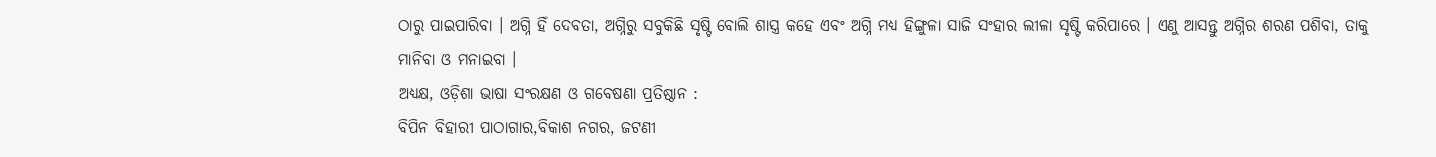ଠାରୁ ପାଇପାରିବା । ଅଗ୍ନି ହିଁ ଦେବତା, ଅଗ୍ନିରୁ ସବୁକିଛି ସୃଷ୍ଟି ବୋଲି ଶାସ୍ତ୍ର କହେ ଏବଂ ଅଗ୍ନି ମଧ୍ୟ ହିଙ୍ଗୁଳା ସାଜି ସଂହାର ଲୀଳା ସୃଷ୍ଟି କରିପାରେ । ଏଣୁ ଆସନ୍ତୁ ଅଗ୍ନିର ଶରଣ ପଶିବା, ତାକୁ ମାନିବା ଓ ମନାଇବା ।
ଅଧ୍ୟକ୍ଷ, ଓଡ଼ିଶା ଭାଷା ସଂରକ୍ଷଣ ଓ ଗବେଷଣା ପ୍ରତିଷ୍ଠାନ :
ବିପିନ ବିହାରୀ ପାଠାଗାର,ବିକାଶ ନଗର, ଜଟଣୀ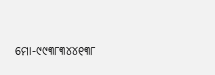ମୋ-୯୯୩୮୩୪୪୧୩୮